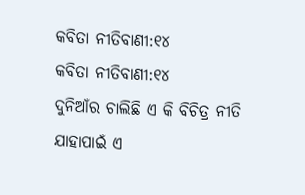କବିତା ନୀତିବାଣୀ:୧୪
କବିତା ନୀତିବାଣୀ:୧୪
ଦୁନିଆଁର ଚାଲିଛି ଏ କି ବିଚିତ୍ର ନୀତି
ଯାହାପାଇଁ ଏ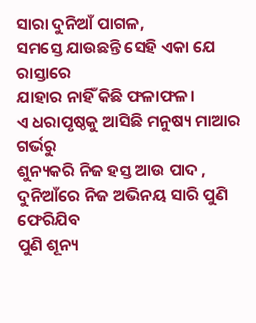ସାରା ଦୁନିଆଁ ପାଗଳ,
ସମସ୍ତେ ଯାଉଛନ୍ତି ସେହି ଏକା ଯେ ରାସ୍ତାରେ
ଯାହାର ନାହିଁ କିଛି ଫଳାଫଳ।
ଏ ଧରାପୃଷ୍ଠକୁ ଆସିଛି ମନୁଷ୍ୟ ମାଆର ଗର୍ଭରୁ
ଶୁନ୍ୟକରି ନିଜ ହସ୍ତ ଆଉ ପାଦ ,
ଦୁନିଆଁରେ ନିଜ ଅଭିନୟ ସାରି ପୁଣି ଫେରିଯିବ
ପୁଣି ଶୂନ୍ୟ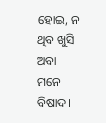ହୋଇ, ନ ଥିବ ଖୁସି ଅବା ମନେ ବିଷାଦ।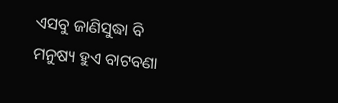ଏସବୁ ଜାଣିସୁଦ୍ଧା ବି ମନୁଷ୍ୟ ହୁଏ ବାଟବଣା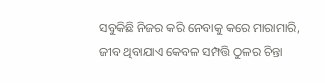ସବୁକିଛି ନିଜର କରି ନେବାକୁ କରେ ମାରାମାରି,
ଜୀବ ଥିବାଯାଏ କେବଳ ସମ୍ପତ୍ତି ଠୁଳର ଚିନ୍ତା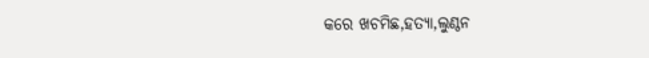କରେ ଖଚମିଛ,ହତ୍ୟା,ଲୁଣ୍ଠନ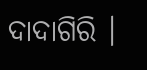ଦାଦାଗିରି ।